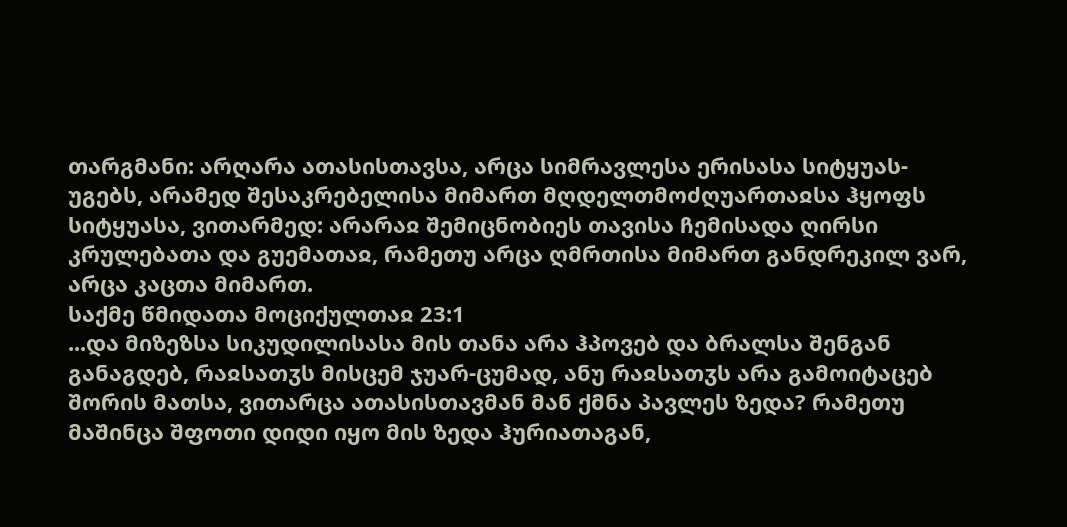თარგმანი: არღარა ათასისთავსა, არცა სიმრავლესა ერისასა სიტყუას-უგებს, არამედ შესაკრებელისა მიმართ მღდელთმოძღუართაჲსა ჰყოფს სიტყუასა, ვითარმედ: არარაჲ შემიცნობიეს თავისა ჩემისადა ღირსი კრულებათა და გუემათაჲ, რამეთუ არცა ღმრთისა მიმართ განდრეკილ ვარ, არცა კაცთა მიმართ.
საქმე წმიდათა მოციქულთაჲ 23:1
...და მიზეზსა სიკუდილისასა მის თანა არა ჰპოვებ და ბრალსა შენგან განაგდებ, რაჲსათჳს მისცემ ჯუარ-ცუმად, ანუ რაჲსათჳს არა გამოიტაცებ შორის მათსა, ვითარცა ათასისთავმან მან ქმნა პავლეს ზედა? რამეთუ მაშინცა შფოთი დიდი იყო მის ზედა ჰურიათაგან,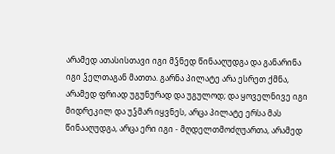არამედ ათასისთავი იგი მჴნედ წინააღუდგა და განარინა იგი ჴელთაგან მათთა. გარნა პილატე არა ესრეთ ქმნა, არამედ ფრიად უგუნურად და უგულოდ; და ყოველნივე იგი მიდრეკილ და უჴმარ იყვნეს, არცა პილატე ერსა მას წინააღუდგა, არცა ერი იგი - მღდელთმოძღუართა, არამედ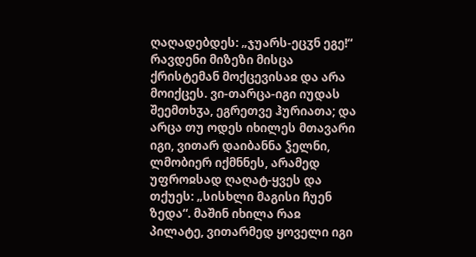ღაღადებდეს: „ჯუარს-ეცჳნ ეგე!“ რავდენი მიზეზი მისცა ქრისტემან მოქცევისაჲ და არა მოიქცეს. ვი-თარცა-იგი იუდას შეემთხჳა, ეგრეთვე ჰურიათა; და არცა თუ ოდეს იხილეს მთავარი იგი, ვითარ დაიბანნა ჴელნი, ლმობიერ იქმნნეს, არამედ უფროჲსად ღაღატ-ყვეს და თქუეს: „სისხლი მაგისი ჩუენ ზედა“. მაშინ იხილა რაჲ პილატე, ვითარმედ ყოველი იგი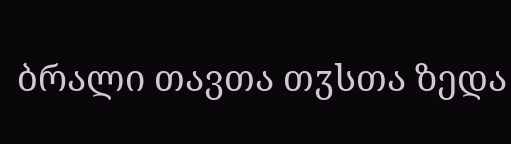ბრალი თავთა თჳსთა ზედა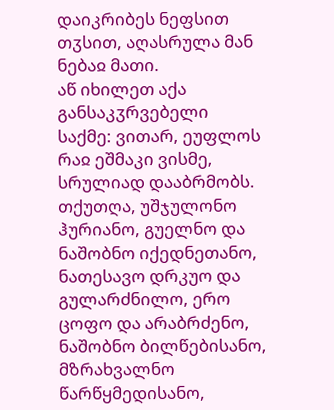დაიკრიბეს ნეფსით თჳსით, აღასრულა მან ნებაჲ მათი.
აწ იხილეთ აქა განსაკჳრვებელი საქმე: ვითარ, ეუფლოს რაჲ ეშმაკი ვისმე, სრულიად დააბრმობს. თქუთღა, უშჯულონო ჰურიანო, გუელნო და ნაშობნო იქედნეთანო, ნათესავო დრკუო და გულარძნილო, ერო ცოფო და არაბრძენო, ნაშობნო ბილწებისანო, მზრახვალნო წარწყმედისანო,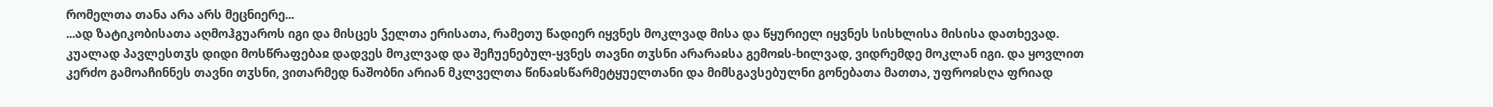რომელთა თანა არა არს მეცნიერე...
...ად ზატიკობისათა აღმოჰგუაროს იგი და მისცეს ჴელთა ერისათა, რამეთუ წადიერ იყვნეს მოკლვად მისა და წყურიელ იყვნეს სისხლისა მისისა დათხევად. კუალად პავლესთჳს დიდი მოსწრაფებაჲ დადვეს მოკლვად და შეჩუენებულ-ყვნეს თავნი თჳსნი არარაჲსა გემოჲს-ხილვად, ვიდრემდე მოკლან იგი. და ყოვლით კერძო გამოაჩინნეს თავნი თჳსნი, ვითარმედ ნაშობნი არიან მკლველთა წინაჲსწარმეტყუელთანი და მიმსგავსებულნი გონებათა მათთა, უფროჲსღა ფრიად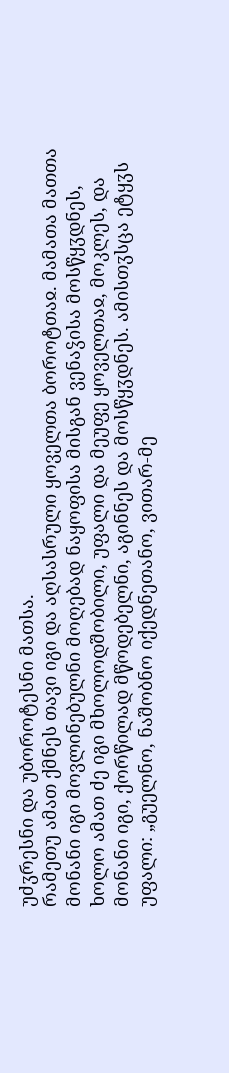უძჳრესნი და უბოროტესნი მათსა.
რამეთუ ამათ ქმნეს თავი იგი და აღსასრული ყოველთა ბოროტთაჲ. მამათა მათთა მონანი იგი მოვლინებულნი მოღებად ნაყოფისა მისგან ვენაჴისა მოსწყჳდნეს, ხოლო ამათ ძე იგი მხოლოდშობილი, უფალი და მეუფე ყოველთაჲ, მოკლეს, და მონანი იგი, ქორწილად მწოდებელნი, აგინნეს და მოსწყჳდნეს. ამისთჳსცა ეტყჳს უფალი: „გუელნო, ნაშობნო იქედნეთანო, ვითარ-მე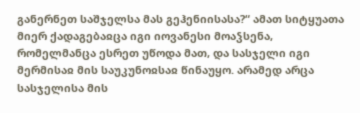განერნეთ საშჯელსა მას გეჰენიისასა?“ ამათ სიტყუათა მიერ ქადაგებაჲცა იგი იოვანესი მოაჴსენა, რომელმანცა ესრეთ უწოდა მათ, და სასჯელი იგი მერმისაჲ მის საუკუნოჲსაჲ წინაუყო. არამედ არცა სასჯელისა მის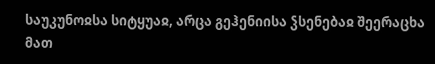საუკუნოჲსა სიტყუაჲ, არცა გეჰენიისა ჴსენებაჲ შეერაცხა მათ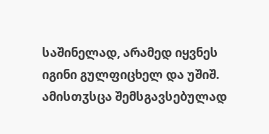საშინელად, არამედ იყვნეს იგინი გულფიცხელ და უშიშ. ამისთჳსცა შემსგავსებულად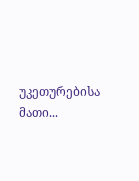უკეთურებისა მათი...